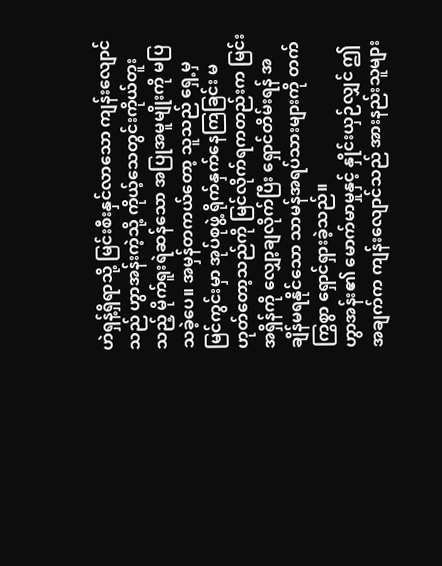ဟဲရှန့်ရှိရာသို့ မြင်းစီးနှင်လာသော ကျန်းလျောင်သည် ဟွာအန်းကဲ့သို့ ကိုယ့်သေတွင်းကိုယ်တူးသည့် မိုက်ရူးရဲဆန်သော အပြုအမူမျိုးကို မပြသခဲ့ပေ။ အမှန်တကယ်တော့ သူသည် ရှေ့မှ မြင်ကွင်းမှာ အုပ်စုဖွဲ့ ရိုက်နှက်နေကြခြင်း မဟုတ်တော့သည်ကို မြင်လိုက်ရကတည်းက မြင်းအရှိန်ကို လျှော့ချလိုက်ပြီး ရှောင်တိမ်းရန် အချိန်မရနိုင်သော သာမန်အရပ်သားများကို တက်ကြွစွာ ရှောင်ရှားခဲ့သည်။
ဟွာအန်း၏ မောက်မာမှုနှင့် နှိုင်းယှဉ်လျှင် ဤအချက်က ကျန်းလျောင်သည် အားနည်းသူများ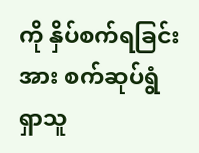ကို နှိပ်စက်ရခြင်းအား စက်ဆုပ်ရွံရှာသူ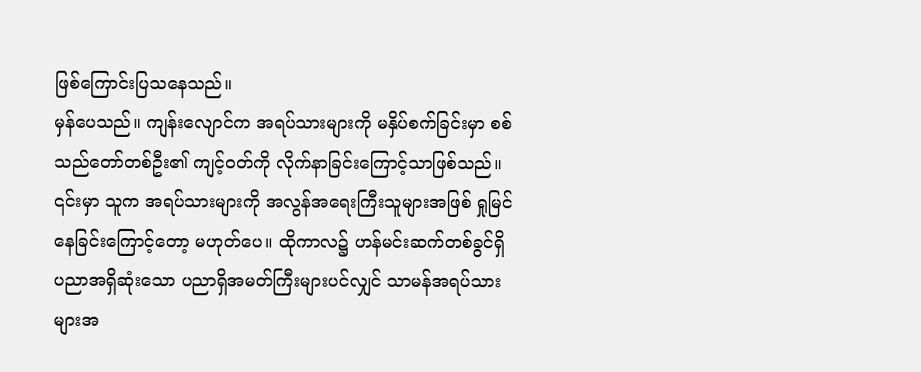ဖြစ်ကြောင်းပြသနေသည်။
မှန်ပေသည်။ ကျန်းလျောင်က အရပ်သားများကို မနှိပ်စက်ခြင်းမှာ စစ်သည်တော်တစ်ဦး၏ ကျင့်ဝတ်ကို လိုက်နာခြင်းကြောင့်သာဖြစ်သည်။ ၎င်းမှာ သူက အရပ်သားများကို အလွန်အရေးကြီးသူများအဖြစ် ရှုမြင်နေခြင်းကြောင့်တော့ မဟုတ်ပေ။ ထိုကာလ၌ ဟန်မင်းဆက်တစ်ခွင်ရှိ ပညာအရှိဆုံးသော ပညာရှိအမတ်ကြီးများပင်လျှင် သာမန်အရပ်သားများအ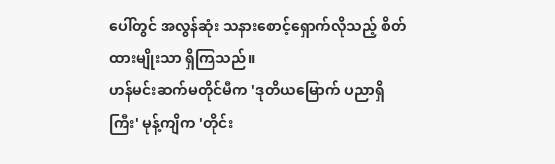ပေါ်တွင် အလွန်ဆုံး သနားစောင့်ရှောက်လိုသည့် စိတ်ထားမျိုးသာ ရှိကြသည်။
ဟန်မင်းဆက်မတိုင်မီက 'ဒုတိယမြောက် ပညာရှိကြီး' မုန့်ကျိက 'တိုင်း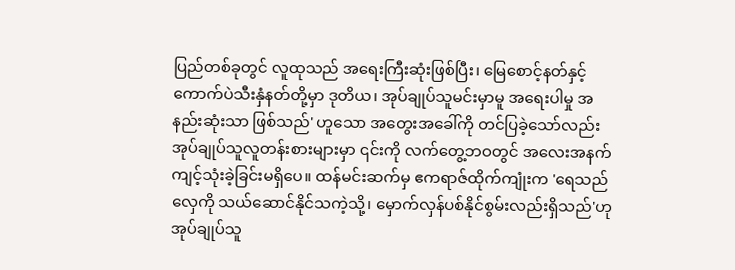ပြည်တစ်ခုတွင် လူထုသည် အရေးကြီးဆုံးဖြစ်ပြီး၊ မြေစောင့်နတ်နှင့် ကောက်ပဲသီးနှံနတ်တို့မှာ ဒုတိယ၊ အုပ်ချုပ်သူမင်းမှာမူ အရေးပါမှု အနည်းဆုံးသာ ဖြစ်သည်' ဟူသော အတွေးအခေါ်ကို တင်ပြခဲ့သော်လည်း အုပ်ချုပ်သူလူတန်းစားများမှာ ၎င်းကို လက်တွေ့ဘဝတွင် အလေးအနက် ကျင့်သုံးခဲ့ခြင်းမရှိပေ။ ထန်မင်းဆက်မှ ဧကရာဇ်ထိုက်ကျုံးက 'ရေသည်လှေကို သယ်ဆောင်နိုင်သကဲ့သို့၊ မှောက်လှန်ပစ်နိုင်စွမ်းလည်းရှိသည်'ဟု အုပ်ချုပ်သူ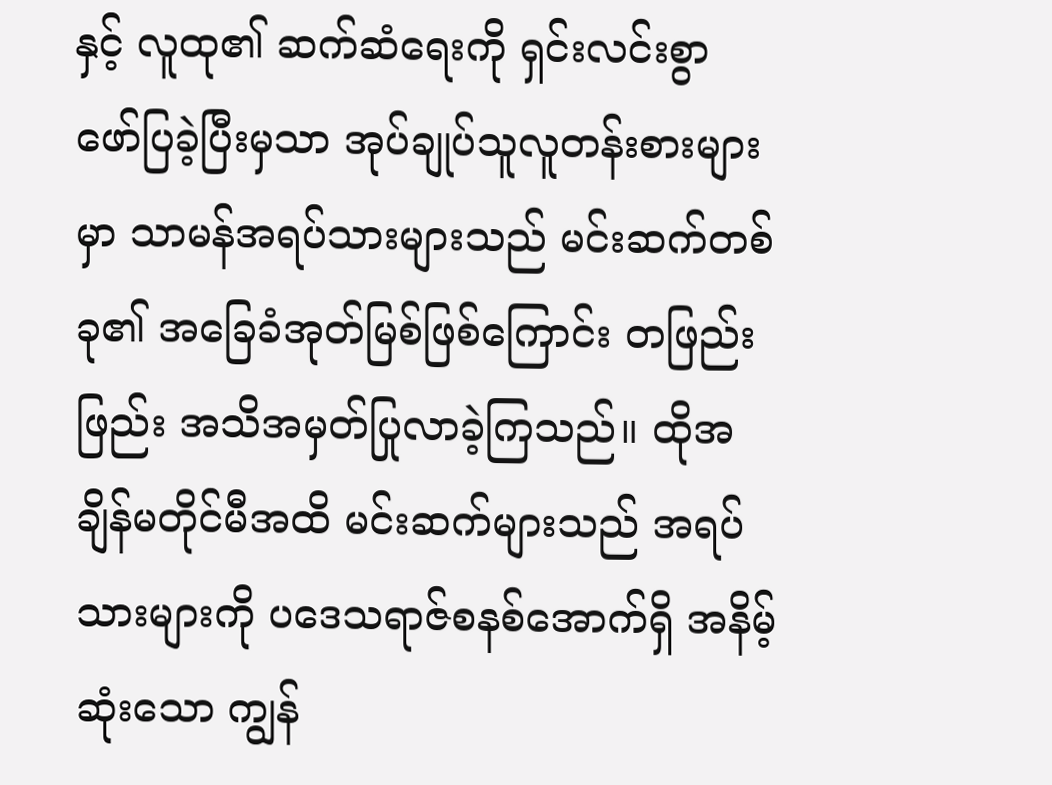နှင့် လူထု၏ ဆက်ဆံရေးကို ရှင်းလင်းစွာ ဖော်ပြခဲ့ပြီးမှသာ အုပ်ချုပ်သူလူတန်းစားများမှာ သာမန်အရပ်သားများသည် မင်းဆက်တစ်ခု၏ အခြေခံအုတ်မြစ်ဖြစ်ကြောင်း တဖြည်းဖြည်း အသိအမှတ်ပြုလာခဲ့ကြသည်။ ထိုအချိန်မတိုင်မီအထိ မင်းဆက်များသည် အရပ်သားများကို ပဒေသရာဇ်စနစ်အောက်ရှိ အနိမ့်ဆုံးသော ကျွန်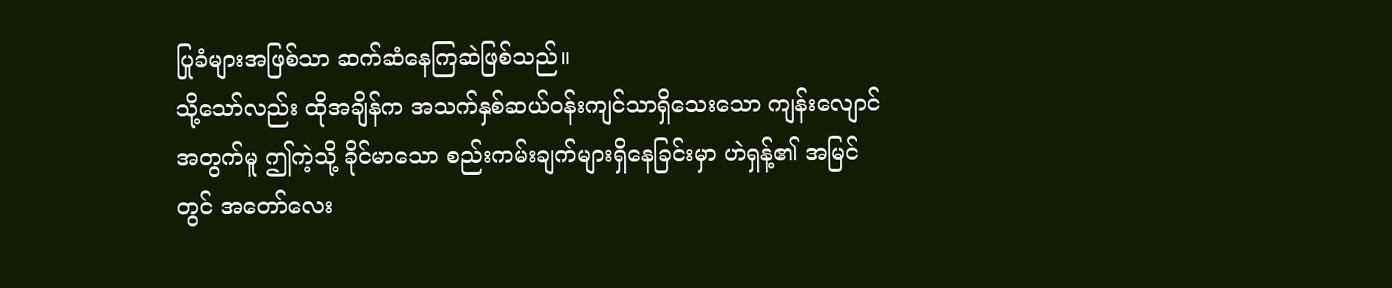ပြုခံများအဖြစ်သာ ဆက်ဆံနေကြဆဲဖြစ်သည်။
သို့သော်လည်း ထိုအချိန်က အသက်နှစ်ဆယ်ဝန်းကျင်သာရှိသေးသော ကျန်းလျောင်အတွက်မူ ဤကဲ့သို့ ခိုင်မာသော စည်းကမ်းချက်များရှိနေခြင်းမှာ ဟဲရှန့်၏ အမြင်တွင် အတော်လေး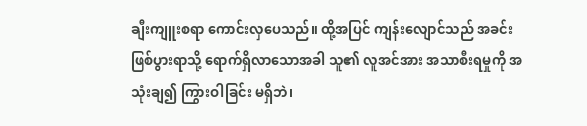ချီးကျူးစရာ ကောင်းလှပေသည်။ ထို့အပြင် ကျန်းလျောင်သည် အခင်းဖြစ်ပွားရာသို့ ရောက်ရှိလာသောအခါ သူ၏ လူအင်အား အသာစီးရမှုကို အသုံးချ၍ ကြွားဝါခြင်း မရှိဘဲ၊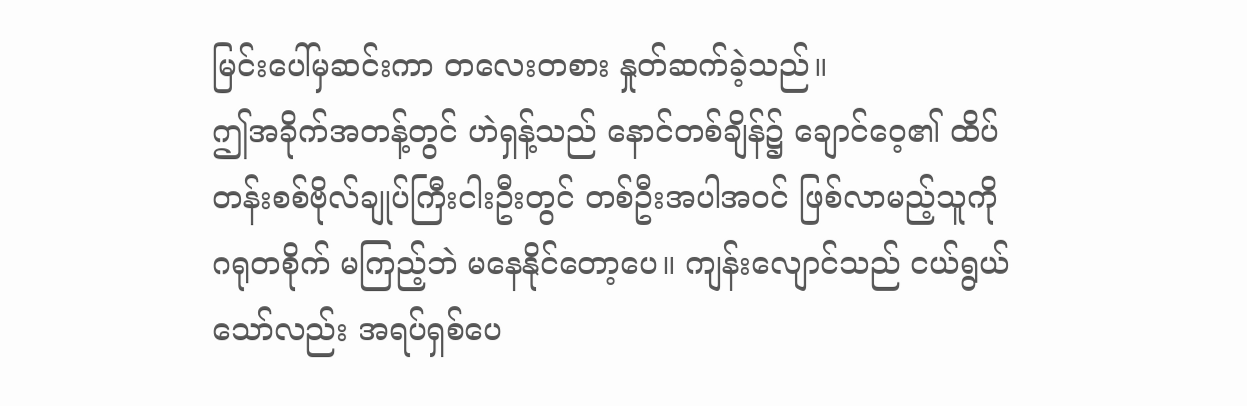မြင်းပေါ်မှဆင်းကာ တလေးတစား နှုတ်ဆက်ခဲ့သည်။
ဤအခိုက်အတန့်တွင် ဟဲရှန့်သည် နောင်တစ်ချိန်၌ ချောင်ဝေ့၏ ထိပ်တန်းစစ်ဗိုလ်ချုပ်ကြီးငါးဦးတွင် တစ်ဦးအပါအဝင် ဖြစ်လာမည့်သူကို ဂရုတစိုက် မကြည့်ဘဲ မနေနိုင်တော့ပေ။ ကျန်းလျောင်သည် ငယ်ရွယ်သော်လည်း အရပ်ရှစ်ပေ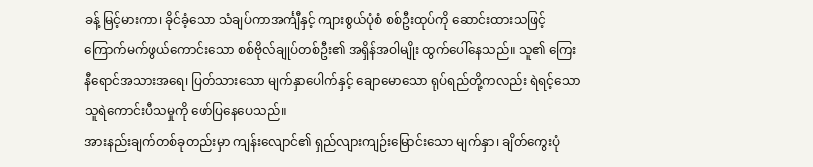ခန့် မြင့်မားကာ၊ ခိုင်ခံ့သော သံချပ်ကာအင်္ကျီနှင့် ကျားစွယ်ပုံစံ စစ်ဦးထုပ်ကို ဆောင်းထားသဖြင့် ကြောက်မက်ဖွယ်ကောင်းသော စစ်ဗိုလ်ချုပ်တစ်ဦး၏ အရှိန်အဝါမျိုး ထွက်ပေါ်နေသည်။ သူ၏ ကြေးနီရောင်အသားအရေ၊ ပြတ်သားသော မျက်နှာပေါက်နှင့် ချောမောသော ရုပ်ရည်တို့ကလည်း ရဲရင့်သော သူရဲကောင်းပီသမှုကို ဖော်ပြနေပေသည်။
အားနည်းချက်တစ်ခုတည်းမှာ ကျန်းလျောင်၏ ရှည်လျားကျဉ်းမြောင်းသော မျက်နှာ၊ ချိတ်ကွေးပုံ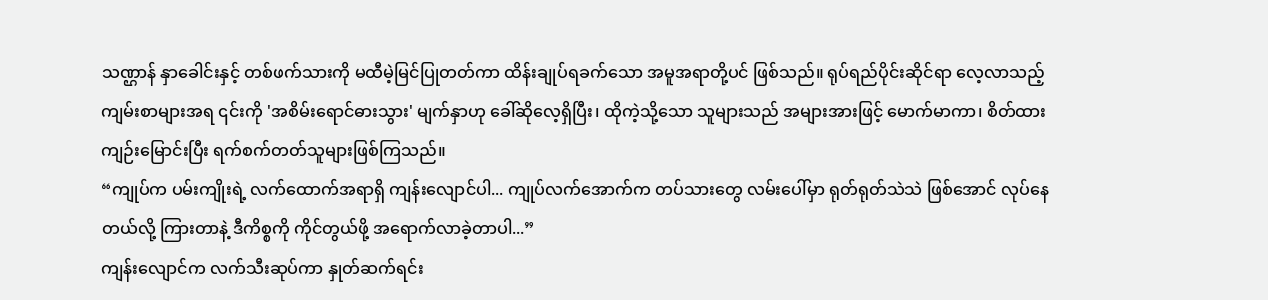သဏ္ဌာန် နှာခေါင်းနှင့် တစ်ဖက်သားကို မထီမဲ့မြင်ပြုတတ်ကာ ထိန်းချုပ်ရခက်သော အမူအရာတို့ပင် ဖြစ်သည်။ ရုပ်ရည်ပိုင်းဆိုင်ရာ လေ့လာသည့် ကျမ်းစာများအရ ၎င်းကို 'အစိမ်းရောင်ဓားသွား' မျက်နှာဟု ခေါ်ဆိုလေ့ရှိပြီး၊ ထိုကဲ့သို့သော သူများသည် အများအားဖြင့် မောက်မာကာ၊ စိတ်ထားကျဉ်းမြောင်းပြီး ရက်စက်တတ်သူများဖြစ်ကြသည်။
“ကျုပ်က ပမ်းကျိုးရဲ့ လက်ထောက်အရာရှိ ကျန်းလျောင်ပါ... ကျုပ်လက်အောက်က တပ်သားတွေ လမ်းပေါ်မှာ ရုတ်ရုတ်သဲသဲ ဖြစ်အောင် လုပ်နေတယ်လို့ ကြားတာနဲ့ ဒီကိစ္စကို ကိုင်တွယ်ဖို့ အရောက်လာခဲ့တာပါ...”
ကျန်းလျောင်က လက်သီးဆုပ်ကာ နှုတ်ဆက်ရင်း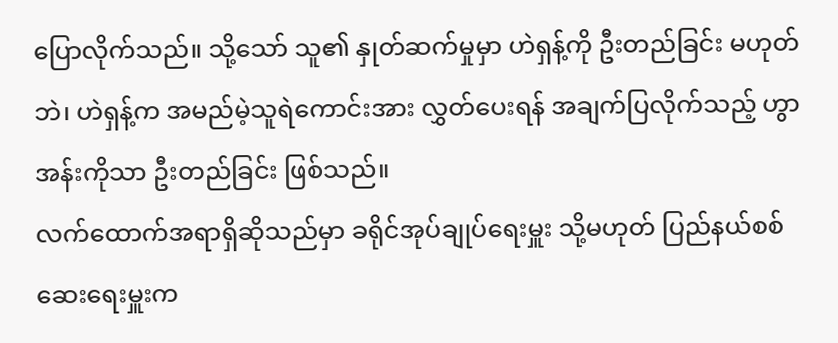ပြောလိုက်သည်။ သို့သော် သူ၏ နှုတ်ဆက်မှုမှာ ဟဲရှန့်ကို ဦးတည်ခြင်း မဟုတ်ဘဲ၊ ဟဲရှန့်က အမည်မဲ့သူရဲကောင်းအား လွှတ်ပေးရန် အချက်ပြလိုက်သည့် ဟွာအန်းကိုသာ ဦးတည်ခြင်း ဖြစ်သည်။
လက်ထောက်အရာရှိဆိုသည်မှာ ခရိုင်အုပ်ချုပ်ရေးမှူး သို့မဟုတ် ပြည်နယ်စစ်ဆေးရေးမှူးက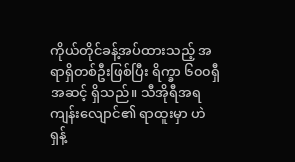ကိုယ်တိုင်ခန့်အပ်ထားသည့် အရာရှိတစ်ဦးဖြစ်ပြီး ရိက္ခာ ၆၀၀ရှီ အဆင့် ရှိသည်။ သီအိုရီအရ ကျန်းလျောင်၏ ရာထူးမှာ ဟဲရှန့်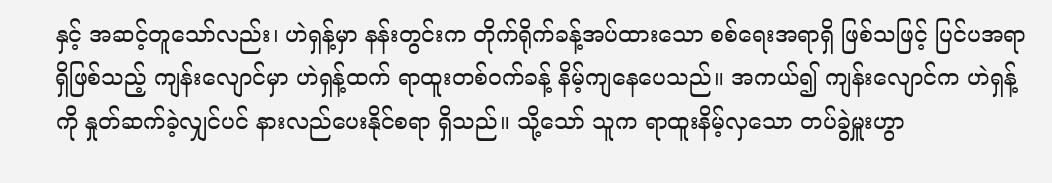နှင့် အဆင့်တူသော်လည်း၊ ဟဲရှန့်မှာ နန်းတွင်းက တိုက်ရိုက်ခန့်အပ်ထားသော စစ်ရေးအရာရှိ ဖြစ်သဖြင့် ပြင်ပအရာရှိဖြစ်သည့် ကျန်းလျောင်မှာ ဟဲရှန့်ထက် ရာထူးတစ်ဝက်ခန့် နိမ့်ကျနေပေသည်။ အကယ်၍ ကျန်းလျောင်က ဟဲရှန့်ကို နှုတ်ဆက်ခဲ့လျှင်ပင် နားလည်ပေးနိုင်စရာ ရှိသည်။ သို့သော် သူက ရာထူးနိမ့်လှသော တပ်ခွဲမှူးဟွာ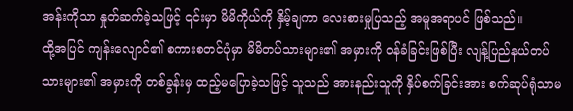အန်းကိုသာ နှုတ်ဆက်ခဲ့သဖြင့် ၎င်းမှာ မိမိကိုယ်ကို နှိမ့်ချကာ လေးစားမှုပြသည့် အမူအရာပင် ဖြစ်သည်။
ထို့အပြင် ကျန်းလျောင်၏ စကားစတင်ပုံမှာ မိမိတပ်သားများ၏ အမှားကို ဝန်ခံခြင်းဖြစ်ပြီး လျန့်ပြည်နယ်တပ်သားများ၏ အမှားကို တစ်ခွန်းမှ ထည့်မပြောခဲ့သဖြင့် သူသည် အားနည်းသူကို နှိပ်စက်ခြင်းအား စက်ဆုပ်ရုံသာမ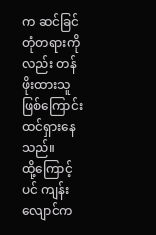က ဆင်ခြင်တုံတရားကိုလည်း တန်ဖိုးထားသူဖြစ်ကြောင်း ထင်ရှားနေသည်။
ထို့ကြောင့်ပင် ကျန်းလျောင်က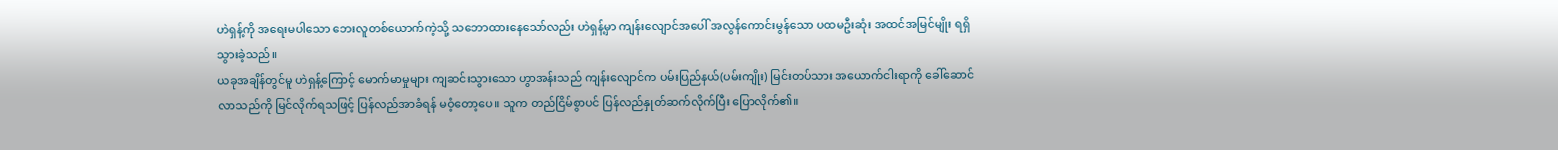ဟဲရှန့်ကို အရေးမပါသော ဘေးလူတစ်ယောက်ကဲ့သို့ သဘောထားနေသော်လည်း ဟဲရှန့်မှာ ကျန်းလျောင်အပေါ် အလွန်ကောင်းမွန်သော ပထမဦးဆုံး အထင်အမြင်မျိုး ရရှိသွားခဲ့သည်။
ယခုအချိန်တွင်မူ ဟဲရှန့်ကြောင့် မောက်မာမှုများ ကျဆင်းသွားသော ဟွာအန်းသည် ကျန်းလျောင်က ပမ်းပြည်နယ်(ပမ်းကျိုး) မြင်းတပ်သား အယောက်ငါးရာကို ခေါ်ဆောင်လာသည်ကို မြင်လိုက်ရသဖြင့် ပြန်လည်အာခံရန် မဝံ့တော့ပေ။ သူက တည်ငြိမ်စွာပင် ပြန်လည်နှုတ်ဆက်လိုက်ပြီး ပြောလိုက်၏။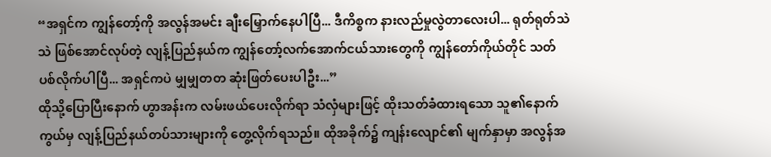“အရှင်က ကျွန်တော့်ကို အလွန်အမင်း ချီးမြှောက်နေပါပြီ... ဒီကိစ္စက နားလည်မှုလွဲတာလေးပါ... ရုတ်ရုတ်သဲသဲ ဖြစ်အောင်လုပ်တဲ့ လျန့်ပြည်နယ်က ကျွန်တော့်လက်အောက်ငယ်သားတွေကို ကျွန်တော်ကိုယ်တိုင် သတ်ပစ်လိုက်ပါပြီ... အရှင်ကပဲ မျှမျှတတ ဆုံးဖြတ်ပေးပါဦး...”
ထိုသို့ပြောပြီးနောက် ဟွာအန်းက လမ်းဖယ်ပေးလိုက်ရာ သံလှံများဖြင့် ထိုးသတ်ခံထားရသော သူ၏နောက်ကွယ်မှ လျန့်ပြည်နယ်တပ်သားများကို တွေ့လိုက်ရသည်။ ထိုအခိုက်၌ ကျန်းလျောင်၏ မျက်နှာမှာ အလွန်အ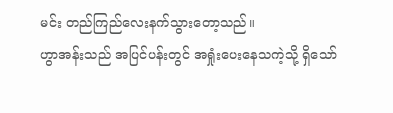မင်း တည်ကြည်လေးနက်သွားတော့သည်။
ဟွာအန်းသည် အပြင်ပန်းတွင် အရှုံးပေးနေသကဲ့သို့ ရှိသော်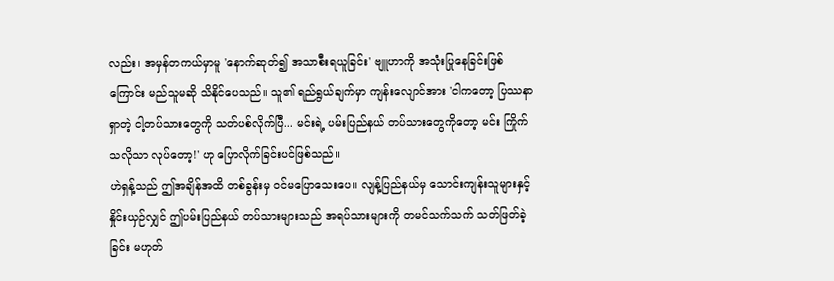လည်း၊ အမှန်တကယ်မှာမူ 'နောက်ဆုတ်၍ အသာစီးရယူခြင်း' ဗျူဟာကို အသုံးပြုနေခြင်းဖြစ်ကြောင်း မည်သူမဆို သိနိုင်ပေသည်။ သူ၏ ရည်ရွယ်ချက်မှာ ကျန်းလျောင်အား 'ငါကတော့ ပြဿနာရှာတဲ့ ငါ့တပ်သားတွေကို သတ်ပစ်လိုက်ပြီ... မင်းရဲ့ ပမ်းပြည်နယ် တပ်သားတွေကိုတော့ မင်း ကြိုက်သလိုသာ လုပ်တော့!' ဟု ပြောလိုက်ခြင်းပင်ဖြစ်သည်။
ဟဲရှန့်သည် ဤအချိန်အထိ တစ်ခွန်းမှ ဝင်မပြောသေးပေ။ လျန့်ပြည်နယ်မှ သောင်းကျန်းသူများနှင့် နှိုင်းယှဉ်လျှင် ဤပမ်းပြည်နယ် တပ်သားများသည် အရပ်သားများကို တမင်သက်သက် သတ်ဖြတ်ခဲ့ခြင်း မဟုတ်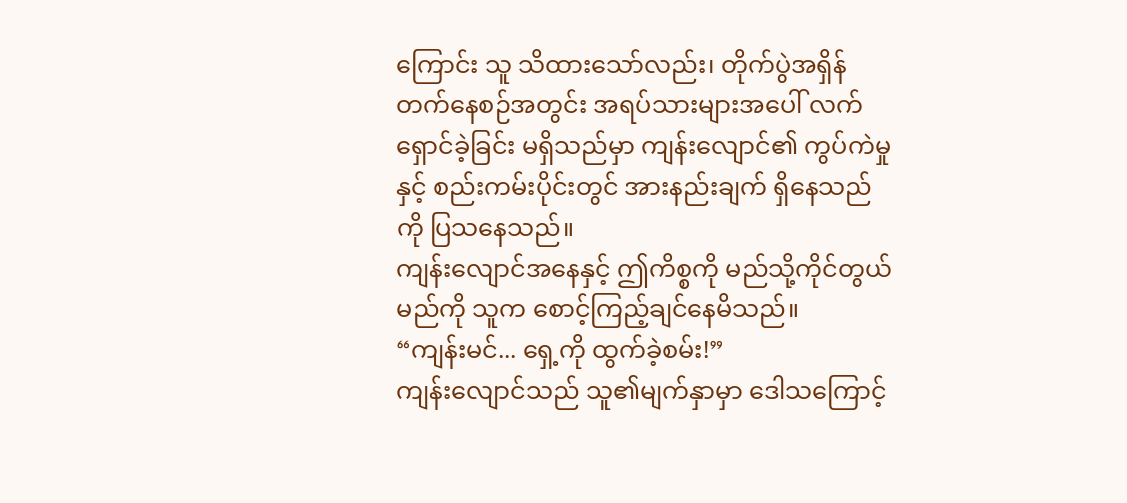ကြောင်း သူ သိထားသော်လည်း၊ တိုက်ပွဲအရှိန်တက်နေစဉ်အတွင်း အရပ်သားများအပေါ် လက်ရှောင်ခဲ့ခြင်း မရှိသည်မှာ ကျန်းလျောင်၏ ကွပ်ကဲမှုနှင့် စည်းကမ်းပိုင်းတွင် အားနည်းချက် ရှိနေသည်ကို ပြသနေသည်။
ကျန်းလျောင်အနေနှင့် ဤကိစ္စကို မည်သို့ကိုင်တွယ်မည်ကို သူက စောင့်ကြည့်ချင်နေမိသည်။
“ကျန်းမင်... ရှေ့ကို ထွက်ခဲ့စမ်း!”
ကျန်းလျောင်သည် သူ၏မျက်နှာမှာ ဒေါသကြောင့်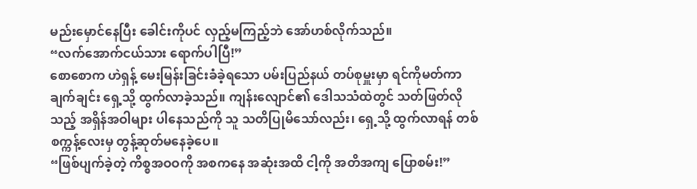မည်းမှောင်နေပြီး ခေါင်းကိုပင် လှည့်မကြည့်ဘဲ အော်ဟစ်လိုက်သည်။
“လက်အောက်ငယ်သား ရောက်ပါပြီ!”
စောစောက ဟဲရှန့် မေးမြန်းခြင်းခံခဲ့ရသော ပမ်းပြည်နယ် တပ်စုမှူးမှာ ရင်ကိုမတ်ကာ ချက်ချင်း ရှေ့သို့ ထွက်လာခဲ့သည်။ ကျန်းလျောင်၏ ဒေါသသံထဲတွင် သတ်ဖြတ်လိုသည့် အရှိန်အဝါများ ပါနေသည်ကို သူ သတိပြုမိသော်လည်း၊ ရှေ့သို့ ထွက်လာရန် တစ်စက္ကန့်လေးမှ တွန့်ဆုတ်မနေခဲ့ပေ။
“ဖြစ်ပျက်ခဲ့တဲ့ ကိစ္စအဝဝကို အစကနေ အဆုံးအထိ ငါ့ကို အတိအကျ ပြောစမ်း!”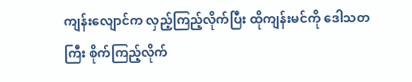ကျန်းလျောင်က လှည့်ကြည့်လိုက်ပြီး ထိုကျန်းမင်ကို ဒေါသတကြီး စိုက်ကြည့်လိုက်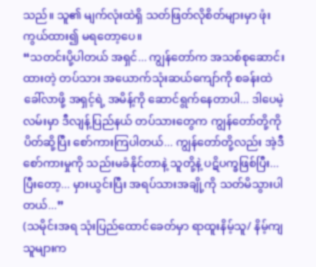သည်။ သူ၏ မျက်လုံးထဲရှိ သတ်ဖြတ်လိုစိတ်များမှာ ဖုံးကွယ်ထား၍ မရတော့ပေ။
“သတင်းပို့ပါတယ် အရှင်... ကျွန်တော်က အသစ်စုဆောင်းထားတဲ့ တပ်သား အယောက်သုံးဆယ်ကျော်ကို စခန်းထဲ ခေါ်လာဖို့ အရှင့်ရဲ့ အမိန့်ကို ဆောင်ရွက်နေတာပါ... ဒါပေမဲ့ လမ်းမှာ ဒီလျန့်ပြည်နယ် တပ်သားတွေက ကျွန်တော်တို့ကို ပိတ်ဆို့ပြီး စော်ကားကြပါတယ်... ကျွန်တော်တို့လည်း အဲ့ဒီစော်ကားမှုကို သည်းမခံနိုင်တာနဲ့ သူတို့နဲ့ ပဋိပက္ခဖြစ်ပြီး... ပြီးတော့... မှားယွင်းပြီး အရပ်သားအချို့ကို သတ်မိသွားပါတယ်...”
(သမိုင်းအရ သုံးပြည်ထောင်ခေတ်မှာ ရာထူးနိမ့်သူ/ နိမ့်ကျသူများက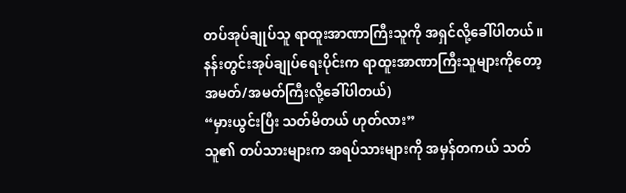တပ်အုပ်ချုပ်သူ ရာထူးအာဏာကြီးသူကို အရှင်လို့ခေါ်ပါတယ်။ နန်းတွင်းအုပ်ချုပ်ရေးပိုင်းက ရာထူးအာဏာကြီးသူများကိုတော့ အမတ်/အမတ်ကြီးလို့ခေါ်ပါတယ်)
“မှားယွင်းပြီး သတ်မိတယ် ဟုတ်လား”
သူ၏ တပ်သားများက အရပ်သားများကို အမှန်တကယ် သတ်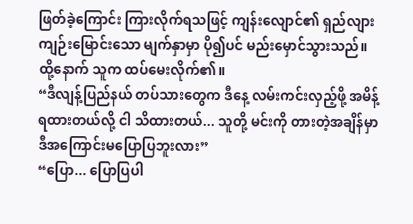ဖြတ်ခဲ့ကြောင်း ကြားလိုက်ရသဖြင့် ကျန်းလျောင်၏ ရှည်လျားကျဉ်းမြောင်းသော မျက်နှာမှာ ပို၍ပင် မည်းမှောင်သွားသည်။ ထို့နောက် သူက ထပ်မေးလိုက်၏။
“ဒီလျန့်ပြည်နယ် တပ်သားတွေက ဒီနေ့ လမ်းကင်းလှည့်ဖို့ အမိန့်ရထားတယ်လို့ ငါ သိထားတယ်... သူတို့ မင်းကို တားတဲ့အချိန်မှာ ဒီအကြောင်းမပြောပြဘူးလား”
“ပြော... ပြောပြပါ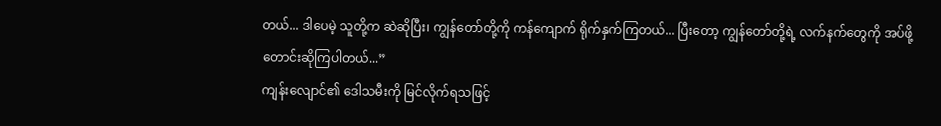တယ်... ဒါပေမဲ့ သူတို့က ဆဲဆိုပြီး၊ ကျွန်တော်တို့ကို ကန်ကျောက် ရိုက်နှက်ကြတယ်... ပြီးတော့ ကျွန်တော်တို့ရဲ့ လက်နက်တွေကို အပ်ဖို့ တောင်းဆိုကြပါတယ်...”
ကျန်းလျောင်၏ ဒေါသမီးကို မြင်လိုက်ရသဖြင့်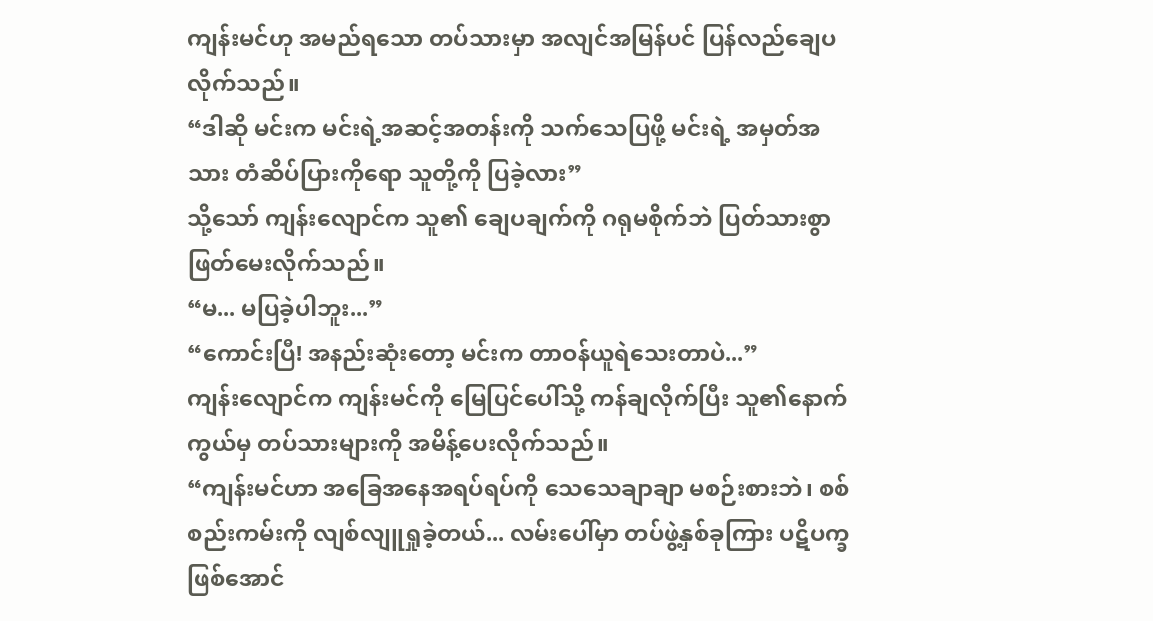ကျန်းမင်ဟု အမည်ရသော တပ်သားမှာ အလျင်အမြန်ပင် ပြန်လည်ချေပလိုက်သည်။
“ဒါဆို မင်းက မင်းရဲ့အဆင့်အတန်းကို သက်သေပြဖို့ မင်းရဲ့ အမှတ်အသား တံဆိပ်ပြားကိုရော သူတို့ကို ပြခဲ့လား”
သို့သော် ကျန်းလျောင်က သူ၏ ချေပချက်ကို ဂရုမစိုက်ဘဲ ပြတ်သားစွာ ဖြတ်မေးလိုက်သည်။
“မ... မပြခဲ့ပါဘူး...”
“ကောင်းပြီ! အနည်းဆုံးတော့ မင်းက တာဝန်ယူရဲသေးတာပဲ...”
ကျန်းလျောင်က ကျန်းမင်ကို မြေပြင်ပေါ်သို့ ကန်ချလိုက်ပြီး သူ၏နောက်ကွယ်မှ တပ်သားများကို အမိန့်ပေးလိုက်သည်။
“ကျန်းမင်ဟာ အခြေအနေအရပ်ရပ်ကို သေသေချာချာ မစဉ်းစားဘဲ၊ စစ်စည်းကမ်းကို လျစ်လျူရှုခဲ့တယ်... လမ်းပေါ်မှာ တပ်ဖွဲ့နှစ်ခုကြား ပဋိပက္ခဖြစ်အောင်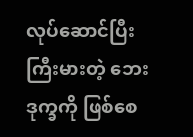လုပ်ဆောင်ပြီး ကြီးမားတဲ့ ဘေးဒုက္ခကို ဖြစ်စေ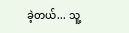ခဲ့တယ်... သူ့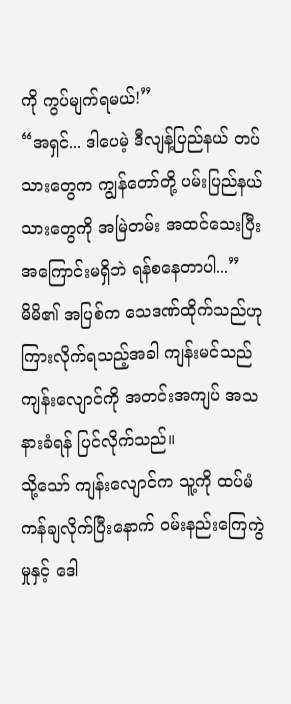ကို ကွပ်မျက်ရမယ်!”
“အရှင်... ဒါပေမဲ့ ဒီလျန့်ပြည်နယ် တပ်သားတွေက ကျွန်တော်တို့ ပမ်းပြည်နယ်သားတွေကို အမြဲတမ်း အထင်သေးပြီး အကြောင်းမရှိဘဲ ရန်စနေတာပါ...”
မိမိ၏ အပြစ်က သေဒဏ်ထိုက်သည်ဟု ကြားလိုက်ရသည့်အခါ ကျန်းမင်သည် ကျန်းလျောင်ကို အတင်းအကျပ် အသနားခံရန် ပြင်လိုက်သည်။
သို့သော် ကျန်းလျောင်က သူ့ကို ထပ်မံကန်ချလိုက်ပြီးနောက် ဝမ်းနည်းကြေကွဲမှုနှင့် ဒေါ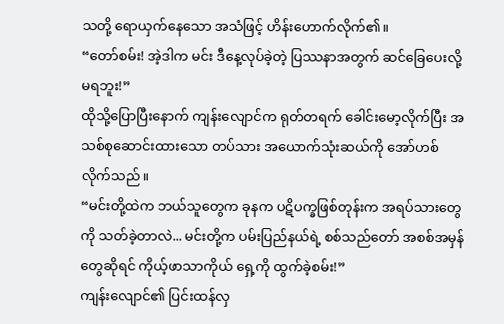သတို့ ရောယှက်နေသော အသံဖြင့် ဟိန်းဟောက်လိုက်၏။
“တော်စမ်း! အဲ့ဒါက မင်း ဒီနေ့လုပ်ခဲ့တဲ့ ပြဿနာအတွက် ဆင်ခြေပေးလို့ မရဘူး!”
ထိုသို့ပြောပြီးနောက် ကျန်းလျောင်က ရုတ်တရက် ခေါင်းမော့လိုက်ပြီး အသစ်စုဆောင်းထားသော တပ်သား အယောက်သုံးဆယ်ကို အော်ဟစ်လိုက်သည်။
“မင်းတို့ထဲက ဘယ်သူတွေက ခုနက ပဋိပက္ခဖြစ်တုန်းက အရပ်သားတွေကို သတ်ခဲ့တာလဲ... မင်းတို့က ပမ်းပြည်နယ်ရဲ့ စစ်သည်တော် အစစ်အမှန်တွေဆိုရင် ကိုယ့်ဖာသာကိုယ် ရှေ့ကို ထွက်ခဲ့စမ်း!”
ကျန်းလျောင်၏ ပြင်းထန်လှ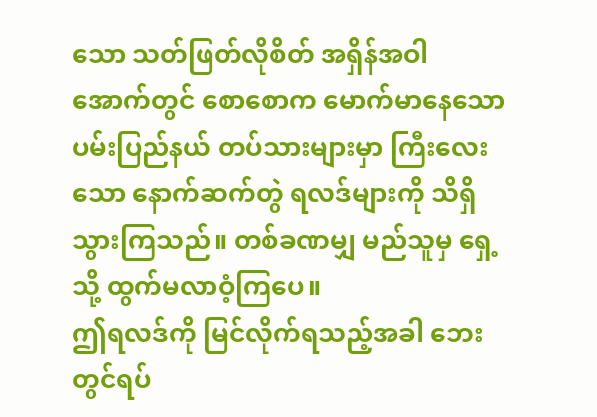သော သတ်ဖြတ်လိုစိတ် အရှိန်အဝါအောက်တွင် စောစောက မောက်မာနေသော ပမ်းပြည်နယ် တပ်သားများမှာ ကြီးလေးသော နောက်ဆက်တွဲ ရလဒ်များကို သိရှိသွားကြသည်။ တစ်ခဏမျှ မည်သူမှ ရှေ့သို့ ထွက်မလာဝံ့ကြပေ။
ဤရလဒ်ကို မြင်လိုက်ရသည့်အခါ ဘေးတွင်ရပ်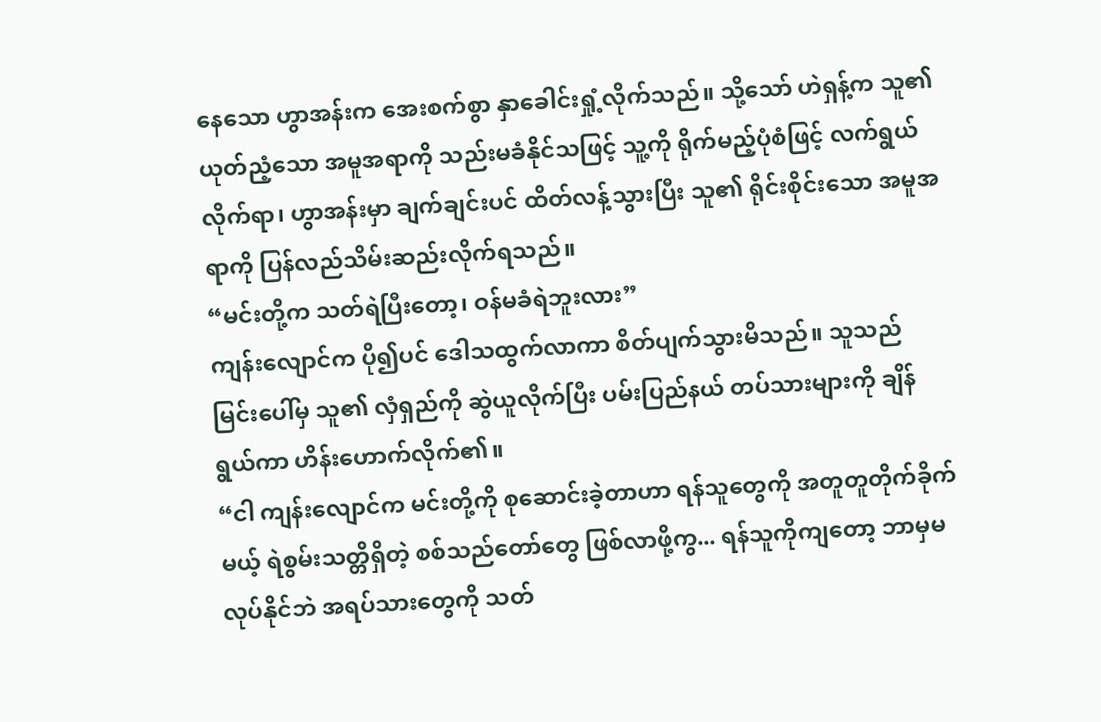နေသော ဟွာအန်းက အေးစက်စွာ နှာခေါင်းရှုံ့လိုက်သည်။ သို့သော် ဟဲရှန့်က သူ၏ ယုတ်ညံ့သော အမူအရာကို သည်းမခံနိုင်သဖြင့် သူ့ကို ရိုက်မည့်ပုံစံဖြင့် လက်ရွယ်လိုက်ရာ၊ ဟွာအန်းမှာ ချက်ချင်းပင် ထိတ်လန့်သွားပြီး သူ၏ ရိုင်းစိုင်းသော အမူအရာကို ပြန်လည်သိမ်းဆည်းလိုက်ရသည်။
“မင်းတို့က သတ်ရဲပြီးတော့၊ ဝန်မခံရဲဘူးလား”
ကျန်းလျောင်က ပို၍ပင် ဒေါသထွက်လာကာ စိတ်ပျက်သွားမိသည်။ သူသည် မြင်းပေါ်မှ သူ၏ လှံရှည်ကို ဆွဲယူလိုက်ပြီး ပမ်းပြည်နယ် တပ်သားများကို ချိန်ရွယ်ကာ ဟိန်းဟောက်လိုက်၏။
“ငါ ကျန်းလျောင်က မင်းတို့ကို စုဆောင်းခဲ့တာဟာ ရန်သူတွေကို အတူတူတိုက်ခိုက်မယ့် ရဲစွမ်းသတ္တိရှိတဲ့ စစ်သည်တော်တွေ ဖြစ်လာဖို့ကွ... ရန်သူကိုကျတော့ ဘာမှမလုပ်နိုင်ဘဲ အရပ်သားတွေကို သတ်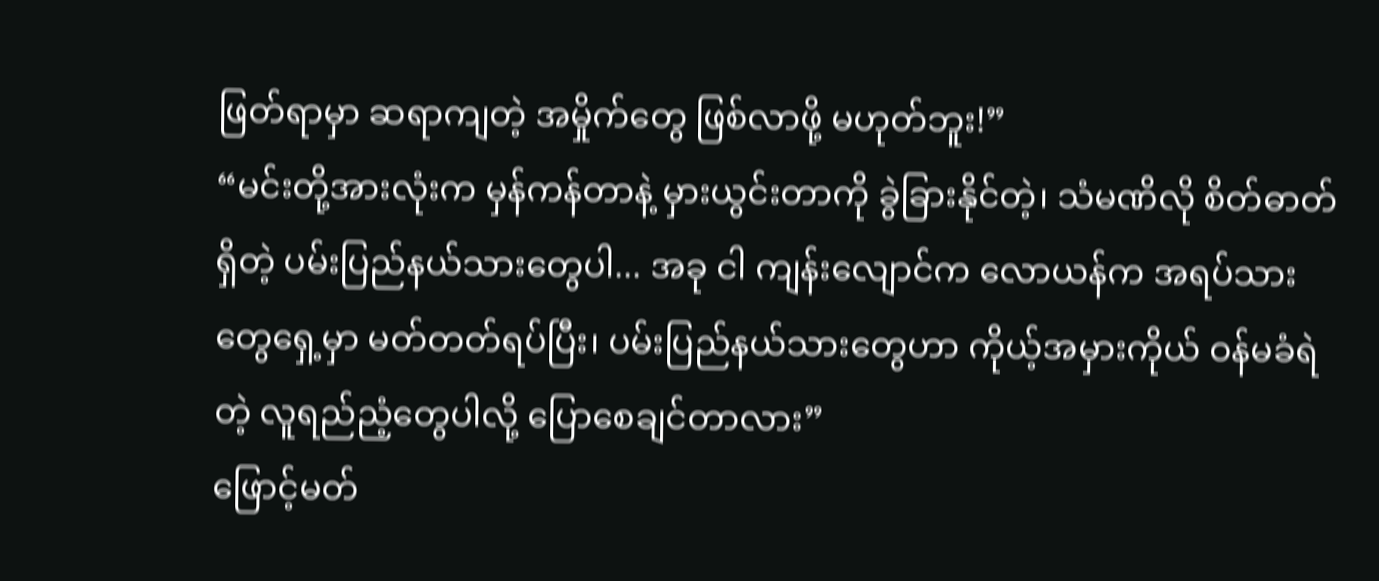ဖြတ်ရာမှာ ဆရာကျတဲ့ အမှိုက်တွေ ဖြစ်လာဖို့ မဟုတ်ဘူး!”
“မင်းတို့အားလုံးက မှန်ကန်တာနဲ့ မှားယွင်းတာကို ခွဲခြားနိုင်တဲ့၊ သံမဏိလို စိတ်ဓာတ်ရှိတဲ့ ပမ်းပြည်နယ်သားတွေပါ... အခု ငါ ကျန်းလျောင်က လောယန်က အရပ်သားတွေရှေ့မှာ မတ်တတ်ရပ်ပြီး၊ ပမ်းပြည်နယ်သားတွေဟာ ကိုယ့်အမှားကိုယ် ဝန်မခံရဲတဲ့ လူရည်ညံ့တွေပါလို့ ပြောစေချင်တာလား”
ဖြောင့်မတ်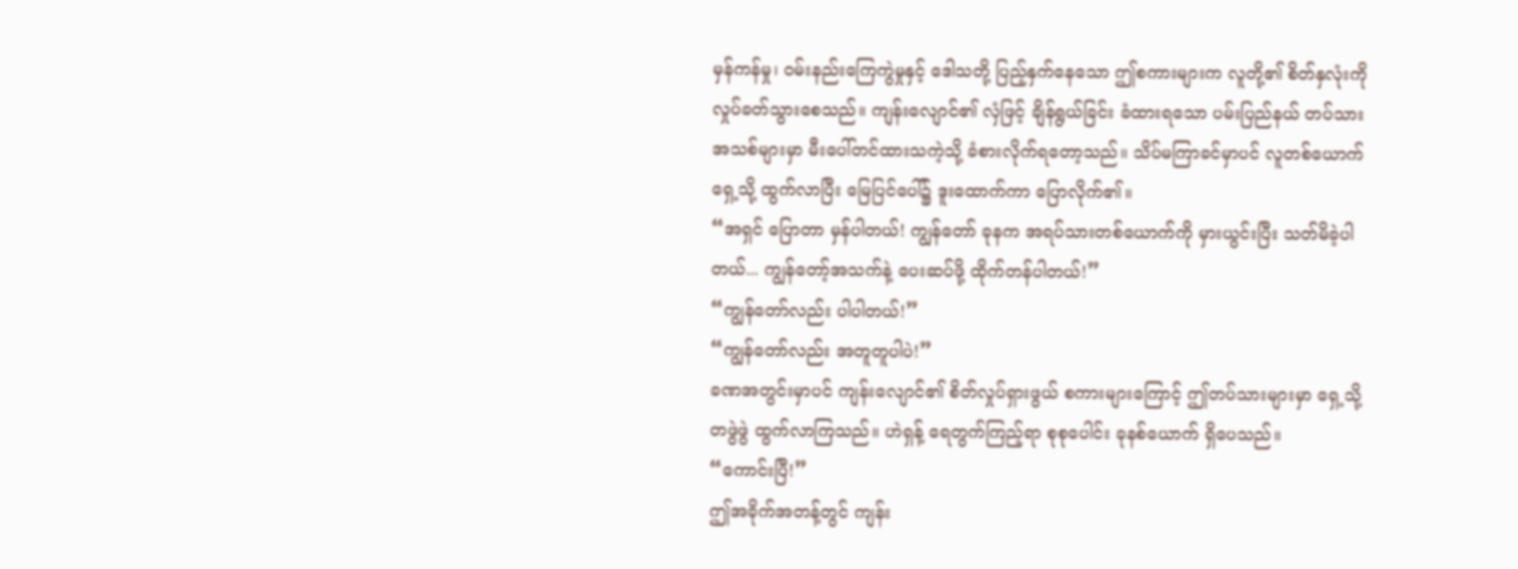မှန်ကန်မှု၊ ဝမ်းနည်းကြေကွဲမှုနှင့် ဒေါသတို့ ပြည့်နှက်နေသော ဤစကားများက လူတို့၏ စိတ်နှလုံးကို လှုပ်ခတ်သွားစေသည်။ ကျန်းလျောင်၏ လှံဖြင့် ချိန်ရွယ်ခြင်း ခံထားရသော ပမ်းပြည်နယ် တပ်သားအသစ်များမှာ မီးပေါ်တင်ထားသကဲ့သို့ ခံစားလိုက်ရတော့သည်။ သိပ်မကြာခင်မှာပင် လူတစ်ယောက် ရှေ့သို့ ထွက်လာပြီး မြေပြင်ပေါ်၌ ဒူးထောက်ကာ ပြောလိုက်၏။
“အရှင် ပြောတာ မှန်ပါတယ်! ကျွန်တော် ခုနက အရပ်သားတစ်ယောက်ကို မှားယွင်းပြီး သတ်မိခဲ့ပါတယ်... ကျွန်တော့်အသက်နဲ့ ပေးဆပ်ဖို့ ထိုက်တန်ပါတယ်!”
“ကျွန်တော်လည်း ပါပါတယ်!”
“ကျွန်တော်လည်း အတူတူပါပဲ!”
ခဏအတွင်းမှာပင် ကျန်းလျောင်၏ စိတ်လှုပ်ရှားဖွယ် စကားများကြောင့် ဤတပ်သားများမှာ ရှေ့သို့ တဖွဲဖွဲ ထွက်လာကြသည်။ ဟဲရှန့် ရေတွက်ကြည့်ရာ စုစုပေါင်း ခုနစ်ယောက် ရှိပေသည်။
“ကောင်းပြီ!”
ဤအခိုက်အတန့်တွင် ကျန်း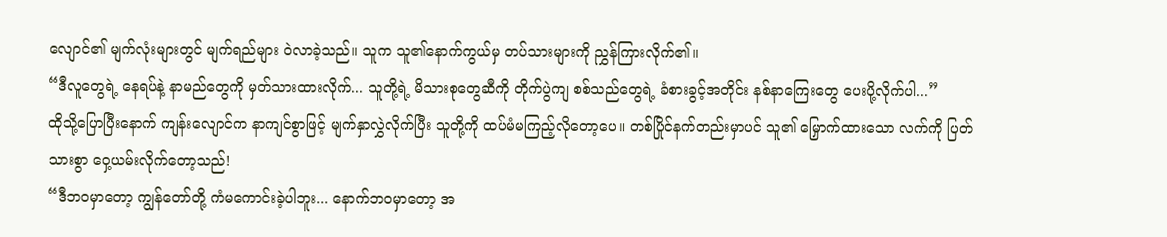လျောင်၏ မျက်လုံးများတွင် မျက်ရည်များ ဝဲလာခဲ့သည်။ သူက သူ၏နောက်ကွယ်မှ တပ်သားများကို ညွှန်ကြားလိုက်၏။
“ဒီလူတွေရဲ့ နေရပ်နဲ့ နာမည်တွေကို မှတ်သားထားလိုက်... သူတို့ရဲ့ မိသားစုတွေဆီကို တိုက်ပွဲကျ စစ်သည်တွေရဲ့ ခံစားခွင့်အတိုင်း နစ်နာကြေးတွေ ပေးပို့လိုက်ပါ...”
ထိုသို့ပြောပြီးနောက် ကျန်းလျောင်က နာကျင်စွာဖြင့် မျက်နှာလွှဲလိုက်ပြီး သူတို့ကို ထပ်မံမကြည့်လိုတော့ပေ။ တစ်ပြိုင်နက်တည်းမှာပင် သူ၏ မြှောက်ထားသော လက်ကို ပြတ်သားစွာ ဝှေ့ယမ်းလိုက်တော့သည်!
“ဒီဘဝမှာတော့ ကျွန်တော်တို့ ကံမကောင်းခဲ့ပါဘူး... နောက်ဘဝမှာတော့ အ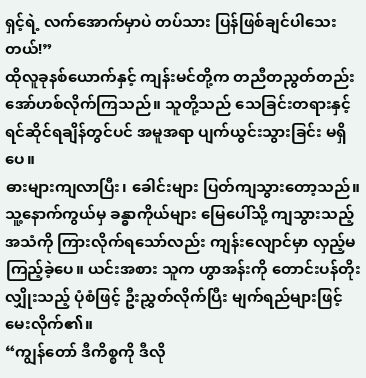ရှင့်ရဲ့ လက်အောက်မှာပဲ တပ်သား ပြန်ဖြစ်ချင်ပါသေးတယ်!”
ထိုလူခုနစ်ယောက်နှင့် ကျန်းမင်တို့က တညီတညွတ်တည်း အော်ဟစ်လိုက်ကြသည်။ သူတို့သည် သေခြင်းတရားနှင့် ရင်ဆိုင်ရချိန်တွင်ပင် အမူအရာ ပျက်ယွင်းသွားခြင်း မရှိပေ။
ဓားများကျလာပြီး၊ ခေါင်းများ ပြတ်ကျသွားတော့သည်။
သူ့နောက်ကွယ်မှ ခန္ဓာကိုယ်များ မြေပေါ်သို့ ကျသွားသည့် အသံကို ကြားလိုက်ရသော်လည်း ကျန်းလျောင်မှာ လှည့်မကြည့်ခဲ့ပေ။ ယင်းအစား သူက ဟွာအန်းကို တောင်းပန်တိုးလျှိုးသည့် ပုံစံဖြင့် ဦးညွှတ်လိုက်ပြီး မျက်ရည်များဖြင့် မေးလိုက်၏။
“ကျွန်တော် ဒီကိစ္စကို ဒီလို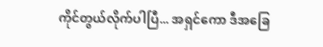ကိုင်တွယ်လိုက်ပါပြီ... အရှင်ကော ဒီအခြေ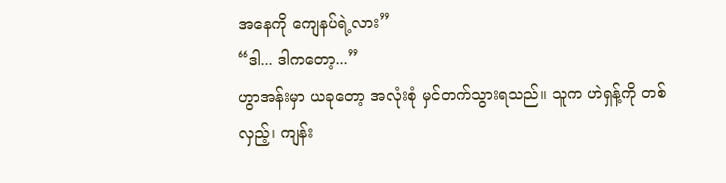အနေကို ကျေနပ်ရဲ့လား”
“ဒါ... ဒါကတော့...”
ဟွာအန်းမှာ ယခုတော့ အလုံးစုံ မှင်တက်သွားရသည်။ သူက ဟဲရှန့်ကို တစ်လှည့်၊ ကျန်း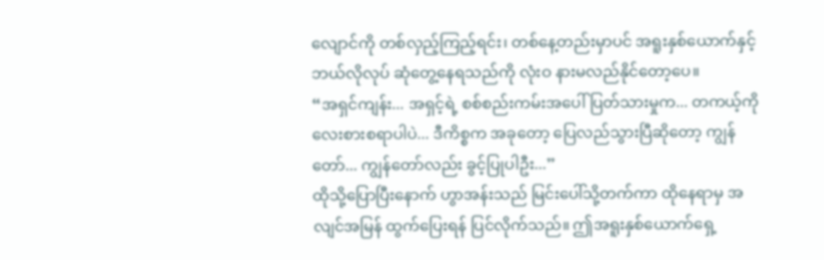လျောင်ကို တစ်လှည့်ကြည့်ရင်း၊ တစ်နေ့တည်းမှာပင် အရူးနှစ်ယောက်နှင့် ဘယ်လိုလုပ် ဆုံတွေ့နေရသည်ကို လုံးဝ နားမလည်နိုင်တော့ပေ။
“အရှင်ကျန်း... အရှင့်ရဲ့ စစ်စည်းကမ်းအပေါ် ပြတ်သားမှုက... တကယ့်ကို လေးစားစရာပါပဲ... ဒီကိစ္စက အခုတော့ ပြေလည်သွားပြီဆိုတော့ ကျွန်တော်... ကျွန်တော်လည်း ခွင့်ပြုပါဦး...”
ထိုသို့ပြောပြီးနောက် ဟွာအန်းသည် မြင်းပေါ်သို့တက်ကာ ထိုနေရာမှ အလျင်အမြန် ထွက်ပြေးရန် ပြင်လိုက်သည်။ ဤအရူးနှစ်ယောက်ရှေ့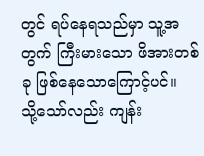တွင် ရပ်နေရသည်မှာ သူ့အတွက် ကြီးမားသော ဖိအားတစ်ခု ဖြစ်နေသောကြောင့်ပင်။
သို့သော်လည်း ကျန်း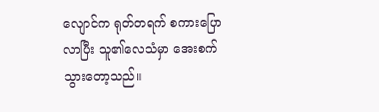လျောင်က ရုတ်တရက် စကားပြောလာပြီး သူ၏လေသံမှာ အေးစက်သွားတော့သည်။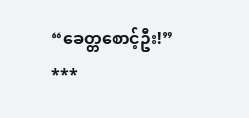“ခေတ္တစောင့်ဦး!”
***